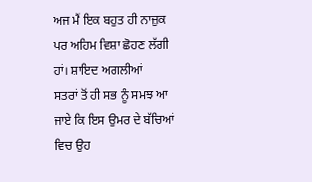ਅਜ ਮੈਂ ਇਕ ਬਹੁਤ ਹੀ ਨਾਜ਼ੁਕ ਪਰ ਅਹਿਮ ਵਿਸ਼ਾ ਛੋਹਣ ਲੱਗੀ ਹਾਂ। ਸ਼ਾਇਦ ਅਗਲੀਆਂ
ਸਤਰਾਂ ਤੋਂ ਹੀ ਸਭ ਨੂੰ ਸਮਝ ਆ ਜਾਏ ਕਿ ਇਸ ਉਮਰ ਦੇ ਬੱਚਿਆਂ ਵਿਚ ਉਹ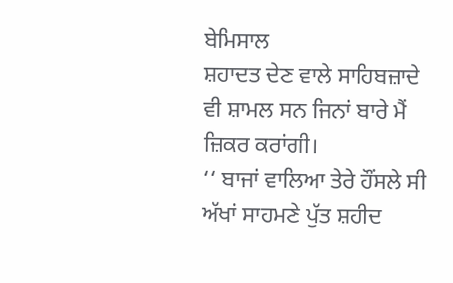ਬੇਮਿਸਾਲ
ਸ਼ਹਾਦਤ ਦੇਣ ਵਾਲੇ ਸਾਹਿਬਜ਼ਾਦੇ ਵੀ ਸ਼ਾਮਲ ਸਨ ਜਿਨਾਂ ਬਾਰੇ ਮੈਂ ਜ਼ਿਕਰ ਕਰਾਂਗੀ।
‘‘ ਬਾਜਾਂ ਵਾਲਿਆ ਤੇਰੇ ਹੌਂਸਲੇ ਸੀ
ਅੱਖਾਂ ਸਾਹਮਣੇ ਪੁੱਤ ਸ਼ਹੀਦ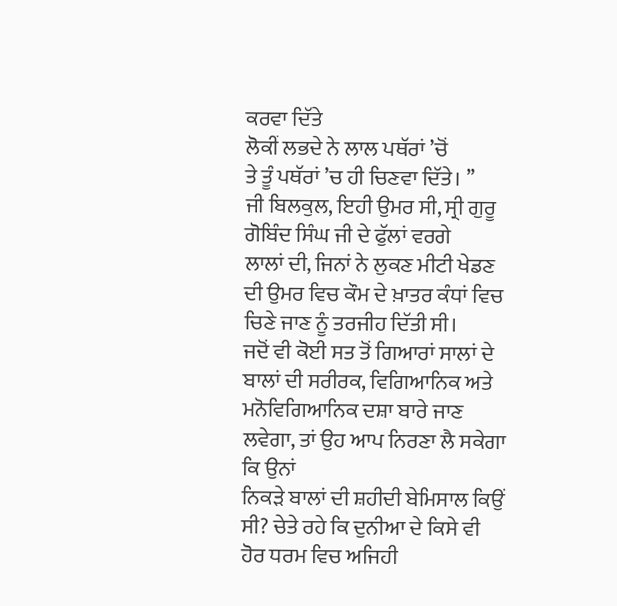ਕਰਵਾ ਦਿੱਤੇ
ਲੋਕੀਂ ਲਭਦੇ ਨੇ ਲਾਲ ਪਥੱਰਾਂ ’ਚੋਂ
ਤੇ ਤੂੰ ਪਥੱਰਾਂ ’ਚ ਹੀ ਚਿਣਵਾ ਦਿੱਤੇ। ’’
ਜੀ ਬਿਲਕੁਲ, ਇਹੀ ਉਮਰ ਸੀ, ਸ੍ਰੀ ਗੁਰੂ ਗੋਬਿੰਦ ਸਿੰਘ ਜੀ ਦੇ ਫੁੱਲਾਂ ਵਰਗੇ
ਲਾਲਾਂ ਦੀ, ਜਿਨਾਂ ਨੇ ਲੁਕਣ ਮੀਟੀ ਖੇਡਣ ਦੀ ਉਮਰ ਵਿਚ ਕੌਮ ਦੇ ਖ਼ਾਤਰ ਕੰਧਾਂ ਵਿਚ
ਚਿਣੇ ਜਾਣ ਨੂੰ ਤਰਜੀਹ ਦਿੱਤੀ ਸੀ।
ਜਦੋਂ ਵੀ ਕੋਈ ਸਤ ਤੋਂ ਗਿਆਰਾਂ ਸਾਲਾਂ ਦੇ ਬਾਲਾਂ ਦੀ ਸਰੀਰਕ, ਵਿਗਿਆਨਿਕ ਅਤੇ
ਮਨੋਵਿਗਿਆਨਿਕ ਦਸ਼ਾ ਬਾਰੇ ਜਾਣ ਲਵੇਗਾ, ਤਾਂ ਉਹ ਆਪ ਨਿਰਣਾ ਲੈ ਸਕੇਗਾ ਕਿ ਉਨਾਂ
ਨਿਕੜੇ ਬਾਲਾਂ ਦੀ ਸ਼ਹੀਦੀ ਬੇਮਿਸਾਲ ਕਿਉਂ ਸੀ? ਚੇਤੇ ਰਹੇ ਕਿ ਦੁਨੀਆ ਦੇ ਕਿਸੇ ਵੀ
ਹੋਰ ਧਰਮ ਵਿਚ ਅਜਿਹੀ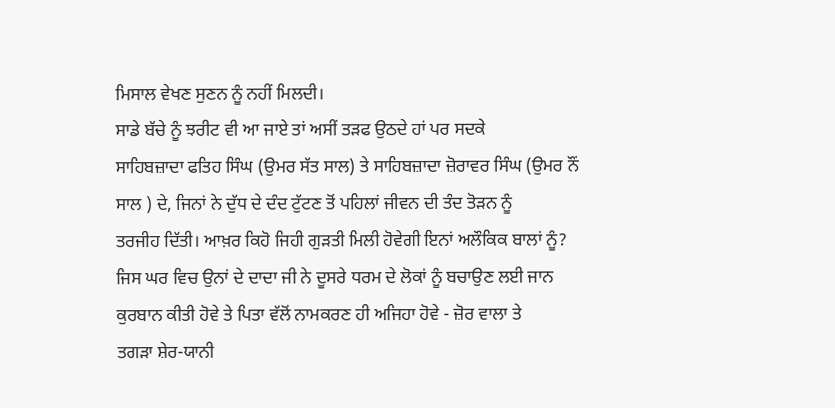ਮਿਸਾਲ ਵੇਖਣ ਸੁਣਨ ਨੂੰ ਨਹੀਂ ਮਿਲਦੀ।
ਸਾਡੇ ਬੱਚੇ ਨੂੰ ਝਰੀਟ ਵੀ ਆ ਜਾਏ ਤਾਂ ਅਸੀਂ ਤੜਫ ਉਠਦੇ ਹਾਂ ਪਰ ਸਦਕੇ
ਸਾਹਿਬਜ਼ਾਦਾ ਫਤਿਹ ਸਿੰਘ (ਉਮਰ ਸੱਤ ਸਾਲ) ਤੇ ਸਾਹਿਬਜ਼ਾਦਾ ਜ਼ੋਰਾਵਰ ਸਿੰਘ (ਉਮਰ ਨੌਂ
ਸਾਲ ) ਦੇ, ਜਿਨਾਂ ਨੇ ਦੁੱਧ ਦੇ ਦੰਦ ਟੁੱਟਣ ਤੋਂ ਪਹਿਲਾਂ ਜੀਵਨ ਦੀ ਤੰਦ ਤੋੜਨ ਨੂੰ
ਤਰਜੀਹ ਦਿੱਤੀ। ਆਖ਼ਰ ਕਿਹੋ ਜਿਹੀ ਗੁੜਤੀ ਮਿਲੀ ਹੋਵੇਗੀ ਇਨਾਂ ਅਲੌਕਿਕ ਬਾਲਾਂ ਨੂੰ?
ਜਿਸ ਘਰ ਵਿਚ ਉਨਾਂ ਦੇ ਦਾਦਾ ਜੀ ਨੇ ਦੂਸਰੇ ਧਰਮ ਦੇ ਲੋਕਾਂ ਨੂੰ ਬਚਾਉਣ ਲਈ ਜਾਨ
ਕੁਰਬਾਨ ਕੀਤੀ ਹੋਵੇ ਤੇ ਪਿਤਾ ਵੱਲੋਂ ਨਾਮਕਰਣ ਹੀ ਅਜਿਹਾ ਹੋਵੇ - ਜ਼ੋਰ ਵਾਲਾ ਤੇ
ਤਗੜਾ ਸ਼ੇਰ-ਯਾਨੀ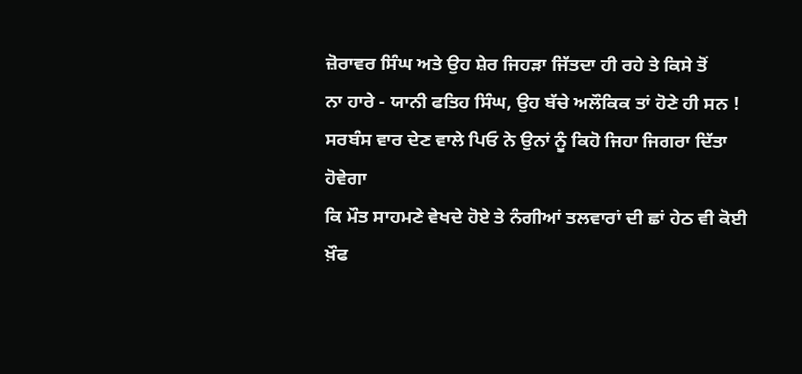ਜ਼ੋਰਾਵਰ ਸਿੰਘ ਅਤੇ ਉਹ ਸ਼ੇਰ ਜਿਹੜਾ ਜਿੱਤਦਾ ਹੀ ਰਹੇ ਤੇ ਕਿਸੇ ਤੋਂ
ਨਾ ਹਾਰੇ - ਯਾਨੀ ਫਤਿਹ ਸਿੰਘ, ਉਹ ਬੱਚੇ ਅਲੌਕਿਕ ਤਾਂ ਹੋਣੇ ਹੀ ਸਨ !
ਸਰਬੰਸ ਵਾਰ ਦੇਣ ਵਾਲੇ ਪਿਓ ਨੇ ਉਨਾਂ ਨੂੰ ਕਿਹੋ ਜਿਹਾ ਜਿਗਰਾ ਦਿੱਤਾ ਹੋਵੇਗਾ
ਕਿ ਮੌਤ ਸਾਹਮਣੇ ਵੇਖਦੇ ਹੋਏ ਤੇ ਨੰਗੀਆਂ ਤਲਵਾਰਾਂ ਦੀ ਛਾਂ ਹੇਠ ਵੀ ਕੋਈ ਖ਼ੌਫ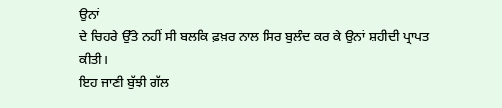ਉਨਾਂ
ਦੇ ਚਿਹਰੇ ਉੱਤੇ ਨਹੀਂ ਸੀ ਬਲਕਿ ਫ਼ਖ਼ਰ ਨਾਲ ਸਿਰ ਬੁਲੰਦ ਕਰ ਕੇ ਉਨਾਂ ਸ਼ਹੀਦੀ ਪ੍ਰਾਪਤ
ਕੀਤੀ।
ਇਹ ਜਾਣੀ ਬੁੱਝੀ ਗੱਲ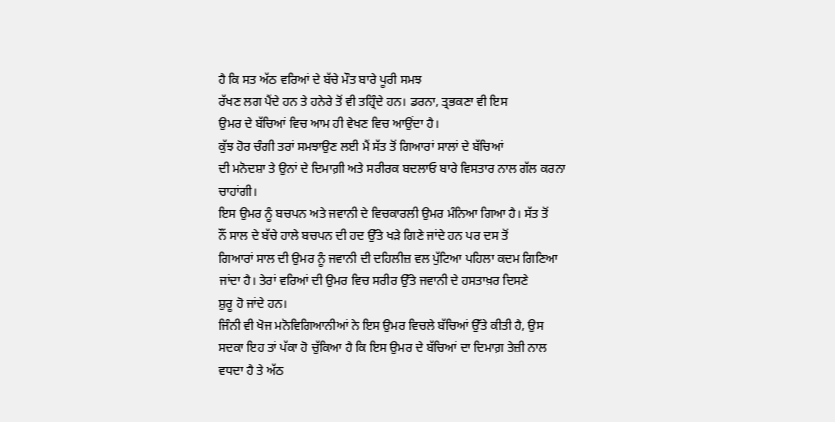ਹੈ ਕਿ ਸਤ ਅੱਠ ਵਰਿਆਂ ਦੇ ਬੱਚੇ ਮੌਤ ਬਾਰੇ ਪੂਰੀ ਸਮਝ
ਰੱਖਣ ਲਗ ਪੈਂਦੇ ਹਨ ਤੇ ਹਨੇਰੇ ਤੋਂ ਵੀ ਤਹ੍ਰਿੰਦੇ ਹਨ। ਡਰਨਾ, ਤ੍ਰਭਕਣਾ ਵੀ ਇਸ
ਉਮਰ ਦੇ ਬੱਚਿਆਂ ਵਿਚ ਆਮ ਹੀ ਵੇਖਣ ਵਿਚ ਆਉਂਦਾ ਹੈ।
ਕੁੱਝ ਹੋਰ ਚੰਗੀ ਤਰਾਂ ਸਮਝਾਉਣ ਲਈ ਮੈਂ ਸੱਤ ਤੋਂ ਗਿਆਰਾਂ ਸਾਲਾਂ ਦੇ ਬੱਚਿਆਂ
ਦੀ ਮਨੋਦਸ਼ਾ ਤੇ ਉਨਾਂ ਦੇ ਦਿਮਾਗ਼ੀ ਅਤੇ ਸਰੀਰਕ ਬਦਲਾਓ ਬਾਰੇ ਵਿਸਤਾਰ ਨਾਲ ਗੱਲ ਕਰਨਾ
ਚਾਹਾਂਗੀ।
ਇਸ ਉਮਰ ਨੂੰ ਬਚਪਨ ਅਤੇ ਜਵਾਨੀ ਦੇ ਵਿਚਕਾਰਲੀ ਉਮਰ ਮੰਨਿਆ ਗਿਆ ਹੈ। ਸੱਤ ਤੋਂ
ਨੌਂ ਸਾਲ ਦੇ ਬੱਚੇ ਹਾਲੇ ਬਚਪਨ ਦੀ ਹਦ ਉੱਤੇ ਖੜੇ ਗਿਣੇ ਜਾਂਦੇ ਹਨ ਪਰ ਦਸ ਤੋਂ
ਗਿਆਰਾਂ ਸਾਲ ਦੀ ਉਮਰ ਨੂੰ ਜਵਾਨੀ ਦੀ ਦਹਿਲੀਜ਼ ਵਲ ਪੁੱਟਿਆ ਪਹਿਲਾ ਕਦਮ ਗਿਣਿਆ
ਜਾਂਦਾ ਹੈ। ਤੇਰਾਂ ਵਰਿਆਂ ਦੀ ਉਮਰ ਵਿਚ ਸਰੀਰ ਉੱਤੇ ਜਵਾਨੀ ਦੇ ਹਸਤਾਖ਼ਰ ਦਿਸਣੇ
ਸ਼ੁਰੂ ਹੋ ਜਾਂਦੇ ਹਨ।
ਜਿੰਨੀ ਵੀ ਖੋਜ ਮਨੋਵਿਗਿਆਨੀਆਂ ਨੇ ਇਸ ਉਮਰ ਵਿਚਲੇ ਬੱਚਿਆਂ ਉੱਤੇ ਕੀਤੀ ਹੈ, ਉਸ
ਸਦਕਾ ਇਹ ਤਾਂ ਪੱਕਾ ਹੋ ਚੁੱਕਿਆ ਹੈ ਕਿ ਇਸ ਉਮਰ ਦੇ ਬੱਚਿਆਂ ਦਾ ਦਿਮਾਗ਼ ਤੇਜ਼ੀ ਨਾਲ
ਵਧਦਾ ਹੈ ਤੇ ਅੱਠ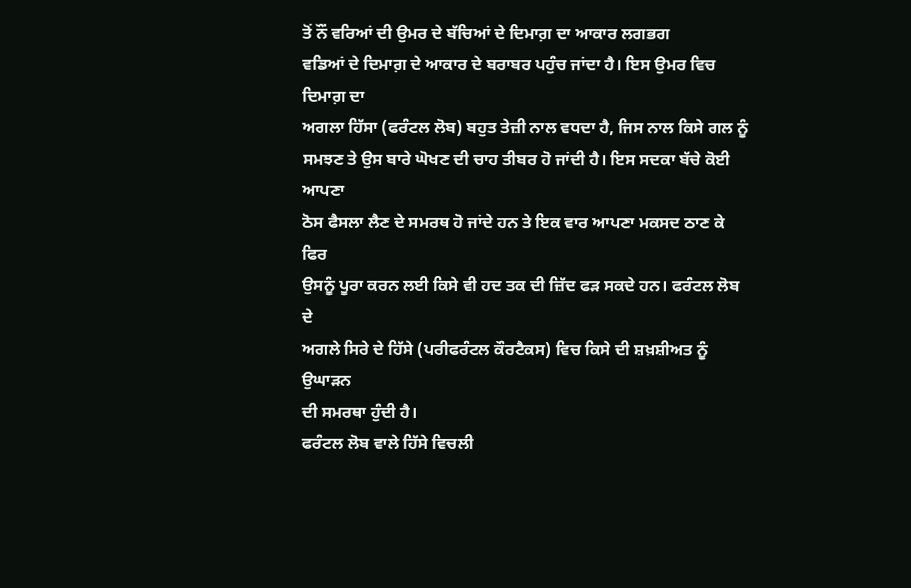ਤੋਂ ਨੌਂ ਵਰਿਆਂ ਦੀ ਉਮਰ ਦੇ ਬੱਚਿਆਂ ਦੇ ਦਿਮਾਗ਼ ਦਾ ਆਕਾਰ ਲਗਭਗ
ਵਡਿਆਂ ਦੇ ਦਿਮਾਗ਼ ਦੇ ਆਕਾਰ ਦੇ ਬਰਾਬਰ ਪਹੁੰਚ ਜਾਂਦਾ ਹੈ। ਇਸ ਉਮਰ ਵਿਚ ਦਿਮਾਗ਼ ਦਾ
ਅਗਲਾ ਹਿੱਸਾ (ਫਰੰਟਲ ਲੋਬ) ਬਹੁਤ ਤੇਜ਼ੀ ਨਾਲ ਵਧਦਾ ਹੈ, ਜਿਸ ਨਾਲ ਕਿਸੇ ਗਲ ਨੂੰ
ਸਮਝਣ ਤੇ ਉਸ ਬਾਰੇ ਘੋਖਣ ਦੀ ਚਾਹ ਤੀਬਰ ਹੋ ਜਾਂਦੀ ਹੈ। ਇਸ ਸਦਕਾ ਬੱਚੇ ਕੋਈ ਆਪਣਾ
ਠੋਸ ਫੈਸਲਾ ਲੈਣ ਦੇ ਸਮਰਥ ਹੋ ਜਾਂਦੇ ਹਨ ਤੇ ਇਕ ਵਾਰ ਆਪਣਾ ਮਕਸਦ ਠਾਣ ਕੇ ਫਿਰ
ਉਸਨੂੰ ਪੂਰਾ ਕਰਨ ਲਈ ਕਿਸੇ ਵੀ ਹਦ ਤਕ ਦੀ ਜ਼ਿੱਦ ਫੜ ਸਕਦੇ ਹਨ। ਫਰੰਟਲ ਲੋਬ ਦੇ
ਅਗਲੇ ਸਿਰੇ ਦੇ ਹਿੱਸੇ (ਪਰੀਫਰੰਟਲ ਕੌਰਟੈਕਸ) ਵਿਚ ਕਿਸੇ ਦੀ ਸ਼ਖ਼ਸ਼ੀਅਤ ਨੂੰ ਉਘਾੜਨ
ਦੀ ਸਮਰਥਾ ਹੁੰਦੀ ਹੈ।
ਫਰੰਟਲ ਲੋਬ ਵਾਲੇ ਹਿੱਸੇ ਵਿਚਲੀ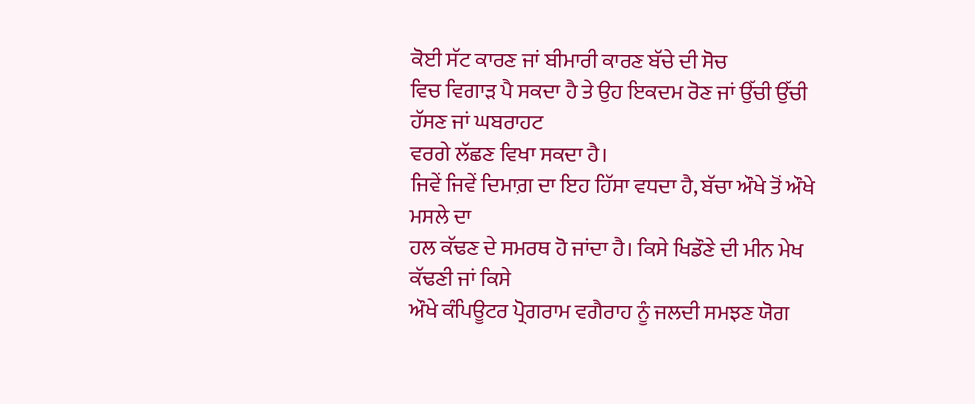ਕੋਈ ਸੱਟ ਕਾਰਣ ਜਾਂ ਬੀਮਾਰੀ ਕਾਰਣ ਬੱਚੇ ਦੀ ਸੋਚ
ਵਿਚ ਵਿਗਾੜ ਪੈ ਸਕਦਾ ਹੈ ਤੇ ਉਹ ਇਕਦਮ ਰੋਣ ਜਾਂ ਉੱਚੀ ਉੱਚੀ ਹੱਸਣ ਜਾਂ ਘਬਰਾਹਟ
ਵਰਗੇ ਲੱਛਣ ਵਿਖਾ ਸਕਦਾ ਹੈ।
ਜਿਵੇਂ ਜਿਵੇਂ ਦਿਮਾਗ਼ ਦਾ ਇਹ ਹਿੱਸਾ ਵਧਦਾ ਹੈ, ਬੱਚਾ ਔਖੇ ਤੋਂ ਔਖੇ ਮਸਲੇ ਦਾ
ਹਲ ਕੱਢਣ ਦੇ ਸਮਰਥ ਹੋ ਜਾਂਦਾ ਹੈ। ਕਿਸੇ ਖਿਡੌਣੇ ਦੀ ਮੀਨ ਮੇਖ ਕੱਢਣੀ ਜਾਂ ਕਿਸੇ
ਔਖੇ ਕੰਪਿਊਟਰ ਪ੍ਰੋਗਰਾਮ ਵਗੈਰਾਹ ਨੂੰ ਜਲਦੀ ਸਮਝਣ ਯੋਗ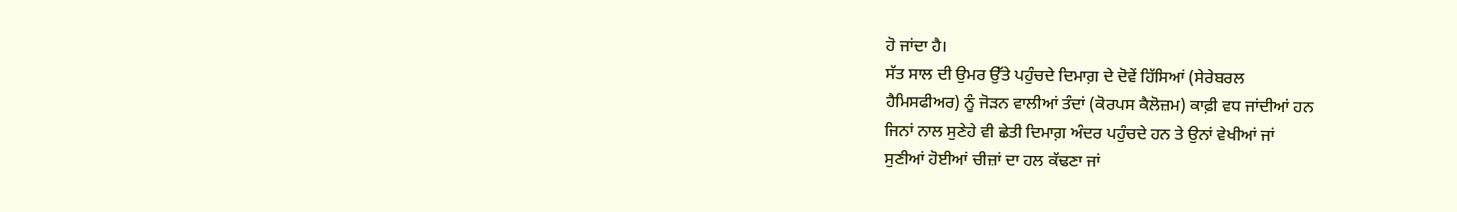ਹੋ ਜਾਂਦਾ ਹੈ।
ਸੱਤ ਸਾਲ ਦੀ ਉਮਰ ਉੱਤੇ ਪਹੁੰਚਦੇ ਦਿਮਾਗ਼ ਦੇ ਦੋਵੇਂ ਹਿੱਸਿਆਂ (ਸੇਰੇਬਰਲ
ਹੈਮਿਸਫੀਅਰ) ਨੂੰ ਜੋੜਨ ਵਾਲੀਆਂ ਤੰਦਾਂ (ਕੋਰਪਸ ਕੈਲੋਜ਼ਮ) ਕਾਫ਼ੀ ਵਧ ਜਾਂਦੀਆਂ ਹਨ
ਜਿਨਾਂ ਨਾਲ ਸੁਣੇਹੇ ਵੀ ਛੇਤੀ ਦਿਮਾਗ਼ ਅੰਦਰ ਪਹੁੰਚਦੇ ਹਨ ਤੇ ਉਨਾਂ ਵੇਖੀਆਂ ਜਾਂ
ਸੁਣੀਆਂ ਹੋਈਆਂ ਚੀਜ਼ਾਂ ਦਾ ਹਲ ਕੱਢਣਾ ਜਾਂ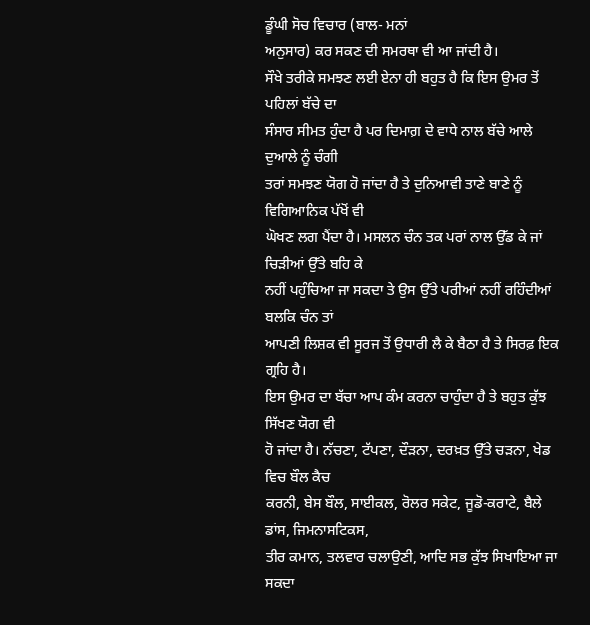ਡੂੰਘੀ ਸੋਚ ਵਿਚਾਰ (ਬਾਲ- ਮਨਾਂ
ਅਨੁਸਾਰ) ਕਰ ਸਕਣ ਦੀ ਸਮਰਥਾ ਵੀ ਆ ਜਾਂਦੀ ਹੈ।
ਸੌਖੇ ਤਰੀਕੇ ਸਮਝਣ ਲਈ ਏਨਾ ਹੀ ਬਹੁਤ ਹੈ ਕਿ ਇਸ ਉਮਰ ਤੋਂ ਪਹਿਲਾਂ ਬੱਚੇ ਦਾ
ਸੰਸਾਰ ਸੀਮਤ ਹੁੰਦਾ ਹੈ ਪਰ ਦਿਮਾਗ਼ ਦੇ ਵਾਧੇ ਨਾਲ ਬੱਚੇ ਆਲੇ ਦੁਆਲੇ ਨੂੰ ਚੰਗੀ
ਤਰਾਂ ਸਮਝਣ ਯੋਗ ਹੋ ਜਾਂਦਾ ਹੈ ਤੇ ਦੁਨਿਆਵੀ ਤਾਣੇ ਬਾਣੇ ਨੂੰ ਵਿਗਿਆਨਿਕ ਪੱਖੋਂ ਵੀ
ਘੋਖਣ ਲਗ ਪੈਂਦਾ ਹੈ। ਮਸਲਨ ਚੰਨ ਤਕ ਪਰਾਂ ਨਾਲ ਉੱਡ ਕੇ ਜਾਂ ਚਿੜੀਆਂ ਉੱਤੇ ਬਹਿ ਕੇ
ਨਹੀਂ ਪਹੁੰਚਿਆ ਜਾ ਸਕਦਾ ਤੇ ਉਸ ਉੱਤੇ ਪਰੀਆਂ ਨਹੀਂ ਰਹਿੰਦੀਆਂ ਬਲਕਿ ਚੰਨ ਤਾਂ
ਆਪਣੀ ਲਿਸ਼ਕ ਵੀ ਸੂਰਜ ਤੋਂ ਉਧਾਰੀ ਲੈ ਕੇ ਬੈਠਾ ਹੈ ਤੇ ਸਿਰਫ਼ ਇਕ ਗ੍ਰਹਿ ਹੈ।
ਇਸ ਉਮਰ ਦਾ ਬੱਚਾ ਆਪ ਕੰਮ ਕਰਨਾ ਚਾਹੁੰਦਾ ਹੈ ਤੇ ਬਹੁਤ ਕੁੱਝ ਸਿੱਖਣ ਯੋਗ ਵੀ
ਹੋ ਜਾਂਦਾ ਹੈ। ਨੱਚਣਾ, ਟੱਪਣਾ, ਦੌੜਨਾ, ਦਰਖ਼ਤ ਉੱਤੇ ਚੜਨਾ, ਖੇਡ ਵਿਚ ਬੌਲ ਕੈਚ
ਕਰਨੀ, ਬੇਸ ਬੌਲ, ਸਾਈਕਲ, ਰੋਲਰ ਸਕੇਟ, ਜੂਡੋ-ਕਰਾਟੇ, ਬੈਲੇ ਡਾਂਸ, ਜਿਮਨਾਸਟਿਕਸ,
ਤੀਰ ਕਮਾਨ, ਤਲਵਾਰ ਚਲਾਉਣੀ, ਆਦਿ ਸਭ ਕੁੱਝ ਸਿਖਾਇਆ ਜਾ ਸਕਦਾ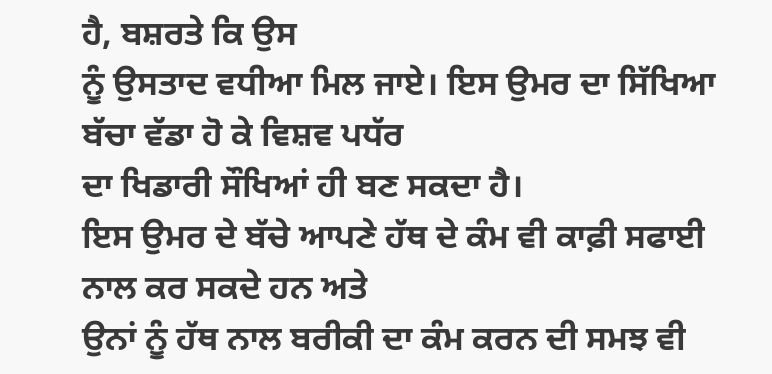ਹੈ, ਬਸ਼ਰਤੇ ਕਿ ਉਸ
ਨੂੰ ਉਸਤਾਦ ਵਧੀਆ ਮਿਲ ਜਾਏ। ਇਸ ਉਮਰ ਦਾ ਸਿੱਖਿਆ ਬੱਚਾ ਵੱਡਾ ਹੋ ਕੇ ਵਿਸ਼ਵ ਪਧੱਰ
ਦਾ ਖਿਡਾਰੀ ਸੌਖਿਆਂ ਹੀ ਬਣ ਸਕਦਾ ਹੈ।
ਇਸ ਉਮਰ ਦੇ ਬੱਚੇ ਆਪਣੇ ਹੱਥ ਦੇ ਕੰਮ ਵੀ ਕਾਫ਼ੀ ਸਫਾਈ ਨਾਲ ਕਰ ਸਕਦੇ ਹਨ ਅਤੇ
ਉਨਾਂ ਨੂੰ ਹੱਥ ਨਾਲ ਬਰੀਕੀ ਦਾ ਕੰਮ ਕਰਨ ਦੀ ਸਮਝ ਵੀ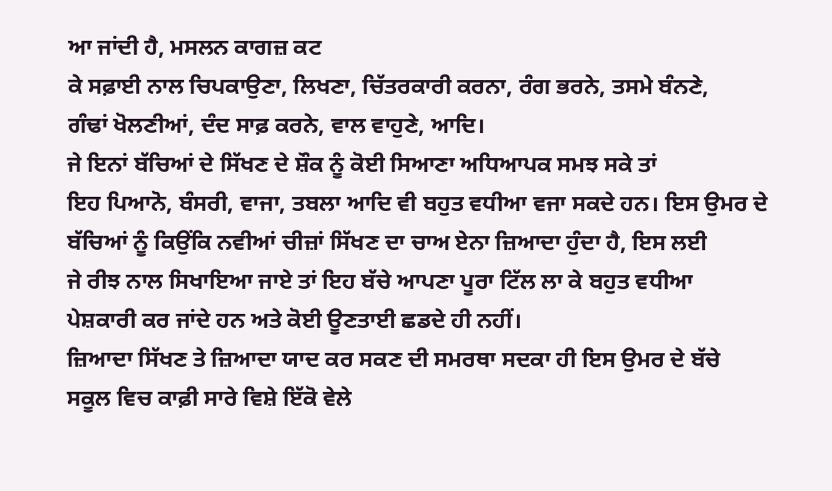ਆ ਜਾਂਦੀ ਹੈ, ਮਸਲਨ ਕਾਗਜ਼ ਕਟ
ਕੇ ਸਫ਼ਾਈ ਨਾਲ ਚਿਪਕਾਉਣਾ, ਲਿਖਣਾ, ਚਿੱਤਰਕਾਰੀ ਕਰਨਾ, ਰੰਗ ਭਰਨੇ, ਤਸਮੇ ਬੰਨਣੇ,
ਗੰਢਾਂ ਖੋਲਣੀਆਂ, ਦੰਦ ਸਾਫ਼ ਕਰਨੇ, ਵਾਲ ਵਾਹੁਣੇ, ਆਦਿ।
ਜੇ ਇਨਾਂ ਬੱਚਿਆਂ ਦੇ ਸਿੱਖਣ ਦੇ ਸ਼ੌਕ ਨੂੰ ਕੋਈ ਸਿਆਣਾ ਅਧਿਆਪਕ ਸਮਝ ਸਕੇ ਤਾਂ
ਇਹ ਪਿਆਨੋ, ਬੰਸਰੀ, ਵਾਜਾ, ਤਬਲਾ ਆਦਿ ਵੀ ਬਹੁਤ ਵਧੀਆ ਵਜਾ ਸਕਦੇ ਹਨ। ਇਸ ਉਮਰ ਦੇ
ਬੱਚਿਆਂ ਨੂੰ ਕਿਉਂਕਿ ਨਵੀਆਂ ਚੀਜ਼ਾਂ ਸਿੱਖਣ ਦਾ ਚਾਅ ਏਨਾ ਜ਼ਿਆਦਾ ਹੁੰਦਾ ਹੈ, ਇਸ ਲਈ
ਜੇ ਰੀਝ ਨਾਲ ਸਿਖਾਇਆ ਜਾਏ ਤਾਂ ਇਹ ਬੱਚੇ ਆਪਣਾ ਪੂਰਾ ਟਿੱਲ ਲਾ ਕੇ ਬਹੁਤ ਵਧੀਆ
ਪੇਸ਼ਕਾਰੀ ਕਰ ਜਾਂਦੇ ਹਨ ਅਤੇ ਕੋਈ ਊਣਤਾਈ ਛਡਦੇ ਹੀ ਨਹੀਂ।
ਜ਼ਿਆਦਾ ਸਿੱਖਣ ਤੇ ਜ਼ਿਆਦਾ ਯਾਦ ਕਰ ਸਕਣ ਦੀ ਸਮਰਥਾ ਸਦਕਾ ਹੀ ਇਸ ਉਮਰ ਦੇ ਬੱਚੇ
ਸਕੂਲ ਵਿਚ ਕਾਫ਼ੀ ਸਾਰੇ ਵਿਸ਼ੇ ਇੱਕੋ ਵੇਲੇ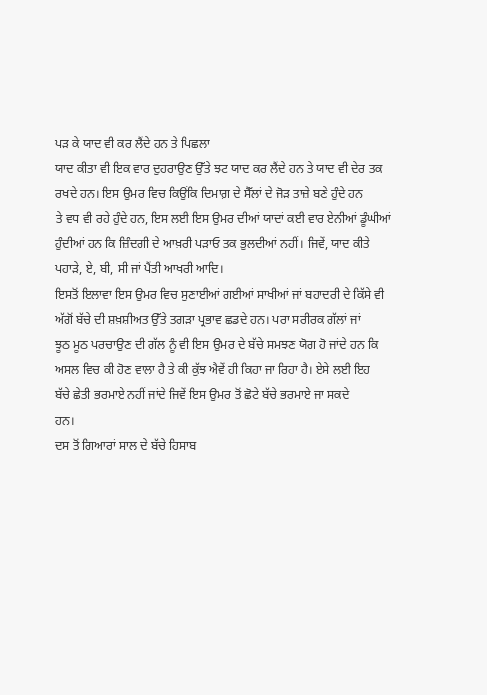ਪੜ ਕੇ ਯਾਦ ਵੀ ਕਰ ਲੈਂਦੇ ਹਨ ਤੇ ਪਿਛਲਾ
ਯਾਦ ਕੀਤਾ ਵੀ ਇਕ ਵਾਰ ਦੁਹਰਾਉਣ ਉੱਤੇ ਝਟ ਯਾਦ ਕਰ ਲੈਂਦੇ ਹਨ ਤੇ ਯਾਦ ਵੀ ਦੇਰ ਤਕ
ਰਖਦੇ ਹਨ। ਇਸ ਉਮਰ ਵਿਚ ਕਿਉਂਕਿ ਦਿਮਾਗ਼ ਦੇ ਸੈੱਲਾਂ ਦੇ ਜੋੜ ਤਾਜ਼ੇ ਬਣੇ ਹੁੰਦੇ ਹਨ
ਤੇ ਵਧ ਵੀ ਰਹੇ ਹੁੰਦੇ ਹਨ, ਇਸ ਲਈ ਇਸ ਉਮਰ ਦੀਆਂ ਯਾਦਾਂ ਕਈ ਵਾਰ ਏਨੀਆਂ ਡੂੰਘੀਆਂ
ਹੁੰਦੀਆਂ ਹਨ ਕਿ ਜ਼ਿੰਦਗੀ ਦੇ ਆਖ਼ਰੀ ਪੜਾਓ ਤਕ ਭੁਲਦੀਆਂ ਨਹੀਂ। ਜਿਵੇਂ, ਯਾਦ ਕੀਤੇ
ਪਹਾੜੇ, ਏ, ਬੀ, ਸੀ ਜਾਂ ਪੈਂਤੀ ਆਖਰੀ ਆਦਿ।
ਇਸਤੋਂ ਇਲਾਵਾ ਇਸ ਉਮਰ ਵਿਚ ਸੁਣਾਈਆਂ ਗਈਆਂ ਸਾਖੀਆਂ ਜਾਂ ਬਹਾਦਰੀ ਦੇ ਕਿੱਸੇ ਵੀ
ਅੱਗੋਂ ਬੱਚੇ ਦੀ ਸ਼ਖ਼ਸ਼ੀਅਤ ਉੱਤੇ ਤਗੜਾ ਪ੍ਰਭਾਵ ਛਡਦੇ ਹਨ। ਪਰਾ ਸਰੀਰਕ ਗੱਲਾਂ ਜਾਂ
ਝੂਠ ਮੂਠ ਪਰਚਾਉਣ ਦੀ ਗੱਲ ਨੂੰ ਵੀ ਇਸ ਉਮਰ ਦੇ ਬੱਚੇ ਸਮਝਣ ਯੋਗ ਹੋ ਜਾਂਦੇ ਹਨ ਕਿ
ਅਸਲ ਵਿਚ ਕੀ ਹੋਣ ਵਾਲਾ ਹੈ ਤੇ ਕੀ ਕੁੱਝ ਐਵੇਂ ਹੀ ਕਿਹਾ ਜਾ ਰਿਹਾ ਹੈ। ਏਸੇ ਲਈ ਇਹ
ਬੱਚੇ ਛੇਤੀ ਭਰਮਾਏ ਨਹੀਂ ਜਾਂਦੇ ਜਿਵੇਂ ਇਸ ਉਮਰ ਤੋਂ ਛੋਟੇ ਬੱਚੇ ਭਰਮਾਏ ਜਾ ਸਕਦੇ
ਹਨ।
ਦਸ ਤੋਂ ਗਿਆਰਾਂ ਸਾਲ ਦੇ ਬੱਚੇ ਹਿਸਾਬ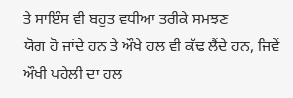ਤੇ ਸਾਇੰਸ ਵੀ ਬਹੁਤ ਵਧੀਆ ਤਰੀਕੇ ਸਮਝਣ
ਯੋਗ ਹੋ ਜਾਂਦੇ ਹਨ ਤੇ ਔਖੇ ਹਲ ਵੀ ਕੱਢ ਲੈਂਦੇ ਹਨ, ਜਿਵੇਂ ਔਖੀ ਪਹੇਲੀ ਦਾ ਹਲ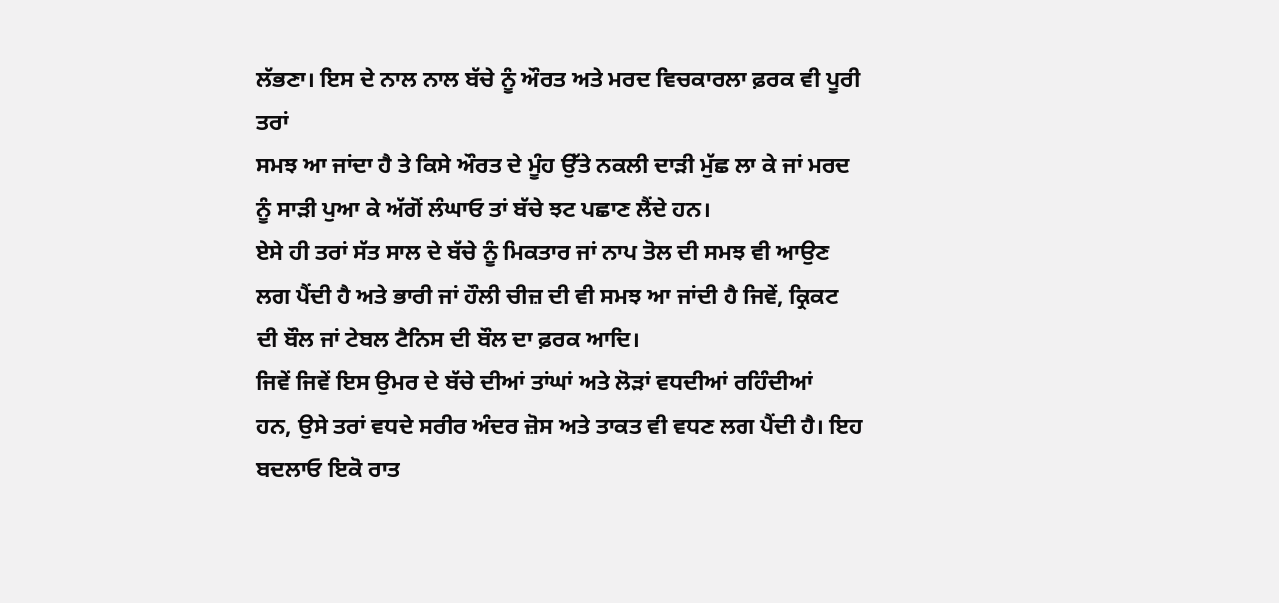ਲੱਭਣਾ। ਇਸ ਦੇ ਨਾਲ ਨਾਲ ਬੱਚੇ ਨੂੰ ਔਰਤ ਅਤੇ ਮਰਦ ਵਿਚਕਾਰਲਾ ਫ਼ਰਕ ਵੀ ਪੂਰੀ ਤਰਾਂ
ਸਮਝ ਆ ਜਾਂਦਾ ਹੈ ਤੇ ਕਿਸੇ ਔਰਤ ਦੇ ਮੂੰਹ ਉੱਤੇ ਨਕਲੀ ਦਾੜੀ ਮੁੱਛ ਲਾ ਕੇ ਜਾਂ ਮਰਦ
ਨੂੰ ਸਾੜੀ ਪੁਆ ਕੇ ਅੱਗੋਂ ਲੰਘਾਓ ਤਾਂ ਬੱਚੇ ਝਟ ਪਛਾਣ ਲੈਂਦੇ ਹਨ।
ਏਸੇ ਹੀ ਤਰਾਂ ਸੱਤ ਸਾਲ ਦੇ ਬੱਚੇ ਨੂੰ ਮਿਕਤਾਰ ਜਾਂ ਨਾਪ ਤੋਲ ਦੀ ਸਮਝ ਵੀ ਆਉਣ
ਲਗ ਪੈਂਦੀ ਹੈ ਅਤੇ ਭਾਰੀ ਜਾਂ ਹੌਲੀ ਚੀਜ਼ ਦੀ ਵੀ ਸਮਝ ਆ ਜਾਂਦੀ ਹੈ ਜਿਵੇਂ, ਕ੍ਰਿਕਟ
ਦੀ ਬੌਲ ਜਾਂ ਟੇਬਲ ਟੈਨਿਸ ਦੀ ਬੌਲ ਦਾ ਫ਼ਰਕ ਆਦਿ।
ਜਿਵੇਂ ਜਿਵੇਂ ਇਸ ਉਮਰ ਦੇ ਬੱਚੇ ਦੀਆਂ ਤਾਂਘਾਂ ਅਤੇ ਲੋੜਾਂ ਵਧਦੀਆਂ ਰਹਿੰਦੀਆਂ
ਹਨ, ਉਸੇ ਤਰਾਂ ਵਧਦੇ ਸਰੀਰ ਅੰਦਰ ਜ਼ੋਸ ਅਤੇ ਤਾਕਤ ਵੀ ਵਧਣ ਲਗ ਪੈਂਦੀ ਹੈ। ਇਹ
ਬਦਲਾਓ ਇਕੋ ਰਾਤ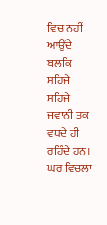ਵਿਚ ਨਹੀਂ ਆਉਂਦੇ ਬਲਕਿ ਸਹਿਜੇ ਸਹਿਜੇ ਜਵਾਨੀ ਤਕ ਵਧਦੇ ਹੀ
ਰਹਿੰਦੇ ਹਨ।
ਘਰ ਵਿਚਲਾ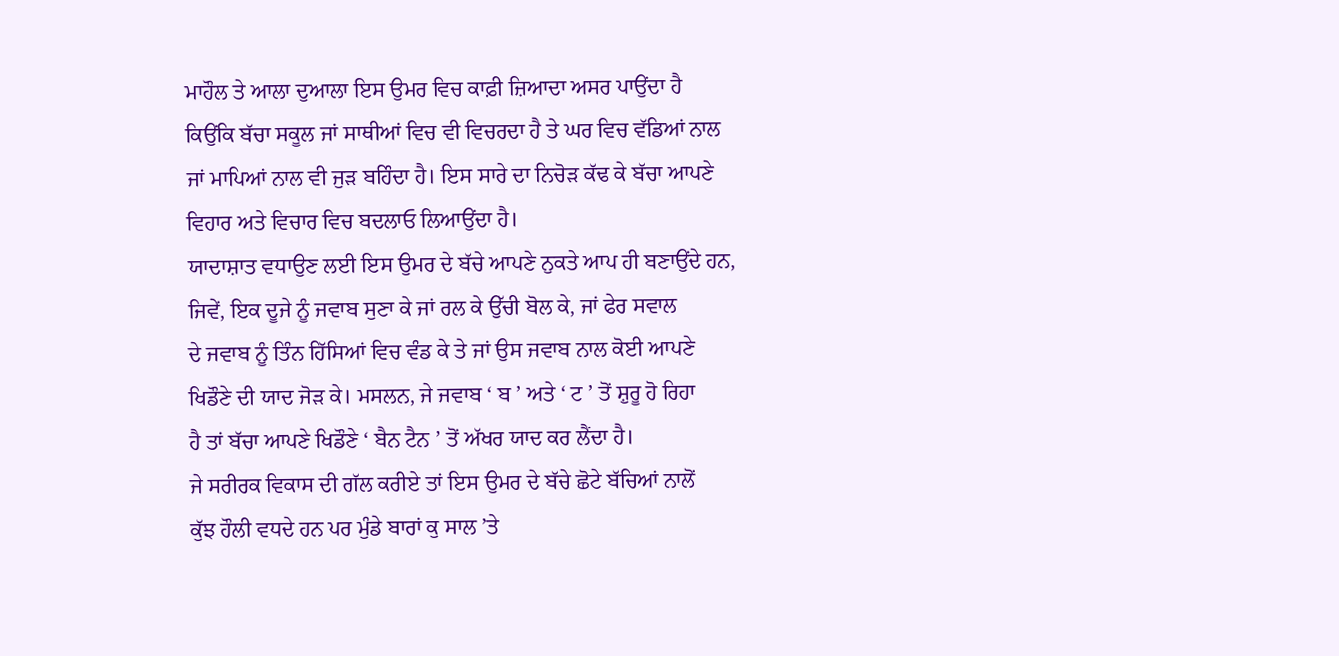ਮਾਹੌਲ ਤੇ ਆਲਾ ਦੁਆਲਾ ਇਸ ਉਮਰ ਵਿਚ ਕਾਫ਼ੀ ਜ਼ਿਆਦਾ ਅਸਰ ਪਾਉਂਦਾ ਹੈ
ਕਿਉਂਕਿ ਬੱਚਾ ਸਕੂਲ ਜਾਂ ਸਾਥੀਆਂ ਵਿਚ ਵੀ ਵਿਚਰਦਾ ਹੈ ਤੇ ਘਰ ਵਿਚ ਵੱਡਿਆਂ ਨਾਲ
ਜਾਂ ਮਾਪਿਆਂ ਨਾਲ ਵੀ ਜੁੜ ਬਹਿੰਦਾ ਹੈ। ਇਸ ਸਾਰੇ ਦਾ ਨਿਚੋੜ ਕੱਢ ਕੇ ਬੱਚਾ ਆਪਣੇ
ਵਿਹਾਰ ਅਤੇ ਵਿਚਾਰ ਵਿਚ ਬਦਲਾਓ ਲਿਆਉਂਦਾ ਹੈ।
ਯਾਦਾਸ਼ਾਤ ਵਧਾਉਣ ਲਈ ਇਸ ਉਮਰ ਦੇ ਬੱਚੇ ਆਪਣੇ ਨੁਕਤੇ ਆਪ ਹੀ ਬਣਾਉਂਦੇ ਹਨ,
ਜਿਵੇਂ, ਇਕ ਦੂਜੇ ਨੂੰ ਜਵਾਬ ਸੁਣਾ ਕੇ ਜਾਂ ਰਲ ਕੇ ਉੱਚੀ ਬੋਲ ਕੇ, ਜਾਂ ਫੇਰ ਸਵਾਲ
ਦੇ ਜਵਾਬ ਨੂੰ ਤਿੰਨ ਹਿੱਸਿਆਂ ਵਿਚ ਵੰਡ ਕੇ ਤੇ ਜਾਂ ਉਸ ਜਵਾਬ ਨਾਲ ਕੋਈ ਆਪਣੇ
ਖਿਡੌਣੇ ਦੀ ਯਾਦ ਜੋੜ ਕੇ। ਮਸਲਨ, ਜੇ ਜਵਾਬ ‘ ਬ ’ ਅਤੇ ‘ ਟ ’ ਤੋਂ ਸ਼ੁਰੂ ਹੋ ਰਿਹਾ
ਹੈ ਤਾਂ ਬੱਚਾ ਆਪਣੇ ਖਿਡੌਣੇ ‘ ਬੈਨ ਟੈਨ ’ ਤੋਂ ਅੱਖਰ ਯਾਦ ਕਰ ਲੈਂਦਾ ਹੈ।
ਜੇ ਸਰੀਰਕ ਵਿਕਾਸ ਦੀ ਗੱਲ ਕਰੀਏ ਤਾਂ ਇਸ ਉਮਰ ਦੇ ਬੱਚੇ ਛੋਟੇ ਬੱਚਿਆਂ ਨਾਲੋਂ
ਕੁੱਝ ਹੌਲੀ ਵਧਦੇ ਹਨ ਪਰ ਮੁੰਡੇ ਬਾਰਾਂ ਕੁ ਸਾਲ ’ਤੇ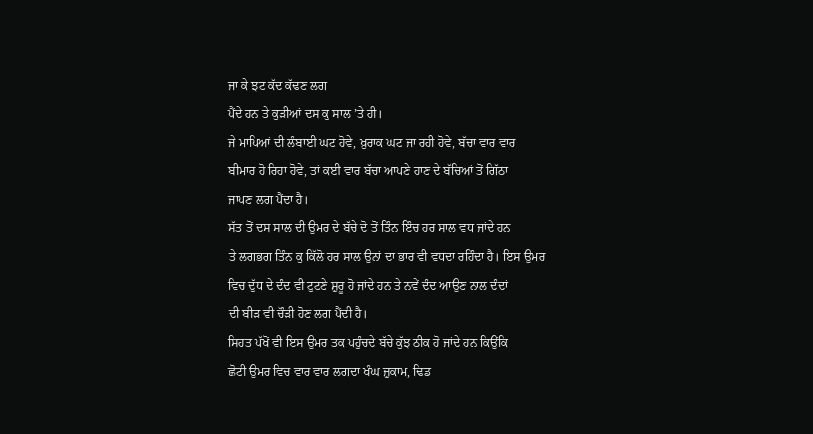ਜਾ ਕੇ ਝਟ ਕੱਦ ਕੱਢਣ ਲਗ
ਪੈਂਦੇ ਹਨ ਤੇ ਕੁੜੀਆਂ ਦਸ ਕੁ ਸਾਲ ’ਤੇ ਹੀ।
ਜੇ ਮਾਪਿਆਂ ਦੀ ਲੰਬਾਈ ਘਟ ਹੋਵੇ, ਖ਼ੁਰਾਕ ਘਟ ਜਾ ਰਹੀ ਹੋਵੇ, ਬੱਚਾ ਵਾਰ ਵਾਰ
ਬੀਮਾਰ ਹੋ ਰਿਹਾ ਹੋਵੇ, ਤਾਂ ਕਈ ਵਾਰ ਬੱਚਾ ਆਪਣੇ ਹਾਣ ਦੇ ਬੱਚਿਆਂ ਤੋਂ ਗਿੱਠਾ
ਜਾਪਣ ਲਗ ਪੈਂਦਾ ਹੈ।
ਸੱਤ ਤੋਂ ਦਸ ਸਾਲ ਦੀ ਉਮਰ ਦੇ ਬੱਚੇ ਦੋ ਤੋਂ ਤਿੰਨ ਇੰਚ ਹਰ ਸਾਲ ਵਧ ਜਾਂਦੇ ਹਨ
ਤੇ ਲਗਭਗ ਤਿੰਨ ਕੁ ਕਿੱਲੋ ਹਰ ਸਾਲ ਉਨਾਂ ਦਾ ਭਾਰ ਵੀ ਵਧਦਾ ਰਹਿੰਦਾ ਹੈ। ਇਸ ਉਮਰ
ਵਿਚ ਦੁੱਧ ਦੇ ਦੰਦ ਵੀ ਟੁਟਣੇ ਸ਼ੁਰੂ ਹੋ ਜਾਂਦੇ ਹਨ ਤੇ ਨਵੇਂ ਦੰਦ ਆਉਣ ਨਾਲ ਦੰਦਾਂ
ਦੀ ਬੀੜ ਵੀ ਚੌੜੀ ਹੋਣ ਲਗ ਪੈਂਦੀ ਹੈ।
ਸਿਹਤ ਪੱਖੋਂ ਵੀ ਇਸ ਉਮਰ ਤਕ ਪਹੁੰਚਦੇ ਬੱਚੇ ਕੁੱਝ ਠੀਕ ਹੋ ਜਾਂਦੇ ਹਨ ਕਿਉਂਕਿ
ਛੋਟੀ ਉਮਰ ਵਿਚ ਵਾਰ ਵਾਰ ਲਗਦਾ ਖੰਘ ਜ਼ੁਕਾਮ, ਢਿਡ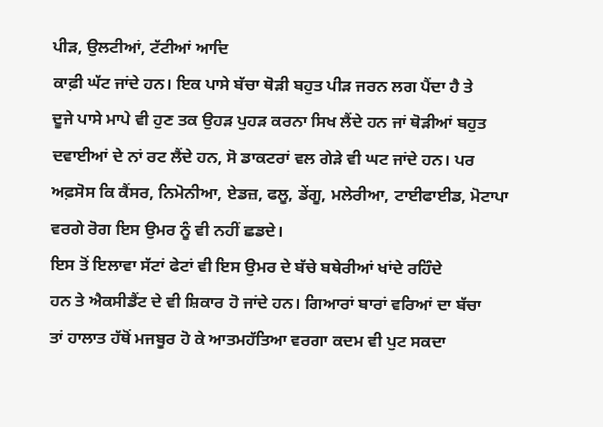ਪੀੜ, ਉਲਟੀਆਂ, ਟੱਟੀਆਂ ਆਦਿ
ਕਾਫ਼ੀ ਘੱਟ ਜਾਂਦੇ ਹਨ। ਇਕ ਪਾਸੇ ਬੱਚਾ ਥੋੜੀ ਬਹੁਤ ਪੀੜ ਜਰਨ ਲਗ ਪੈਂਦਾ ਹੈ ਤੇ
ਦੂਜੇ ਪਾਸੇ ਮਾਪੇ ਵੀ ਹੁਣ ਤਕ ਉਹੜ ਪੁਹੜ ਕਰਨਾ ਸਿਖ ਲੈਂਦੇ ਹਨ ਜਾਂ ਥੋੜੀਆਂ ਬਹੁਤ
ਦਵਾਈਆਂ ਦੇ ਨਾਂ ਰਟ ਲੈਂਦੇ ਹਨ, ਸੋ ਡਾਕਟਰਾਂ ਵਲ ਗੇੜੇ ਵੀ ਘਟ ਜਾਂਦੇ ਹਨ। ਪਰ
ਅਫ਼ਸੋਸ ਕਿ ਕੈਂਸਰ, ਨਿਮੋਨੀਆ, ਏਡਜ਼, ਫਲੂ, ਡੇਂਗੂ, ਮਲੇਰੀਆ, ਟਾਈਫਾਈਡ, ਮੋਟਾਪਾ
ਵਰਗੇ ਰੋਗ ਇਸ ਉਮਰ ਨੂੰ ਵੀ ਨਹੀਂ ਛਡਦੇ।
ਇਸ ਤੋਂ ਇਲਾਵਾ ਸੱਟਾਂ ਫੇਟਾਂ ਵੀ ਇਸ ਉਮਰ ਦੇ ਬੱਚੇ ਬਥੇਰੀਆਂ ਖਾਂਦੇ ਰਹਿੰਦੇ
ਹਨ ਤੇ ਐਕਸੀਡੈਂਟ ਦੇ ਵੀ ਸ਼ਿਕਾਰ ਹੋ ਜਾਂਦੇ ਹਨ। ਗਿਆਰਾਂ ਬਾਰਾਂ ਵਰਿਆਂ ਦਾ ਬੱਚਾ
ਤਾਂ ਹਾਲਾਤ ਹੱਥੋਂ ਮਜਬੂਰ ਹੋ ਕੇ ਆਤਮਹੱਤਿਆ ਵਰਗਾ ਕਦਮ ਵੀ ਪੁਟ ਸਕਦਾ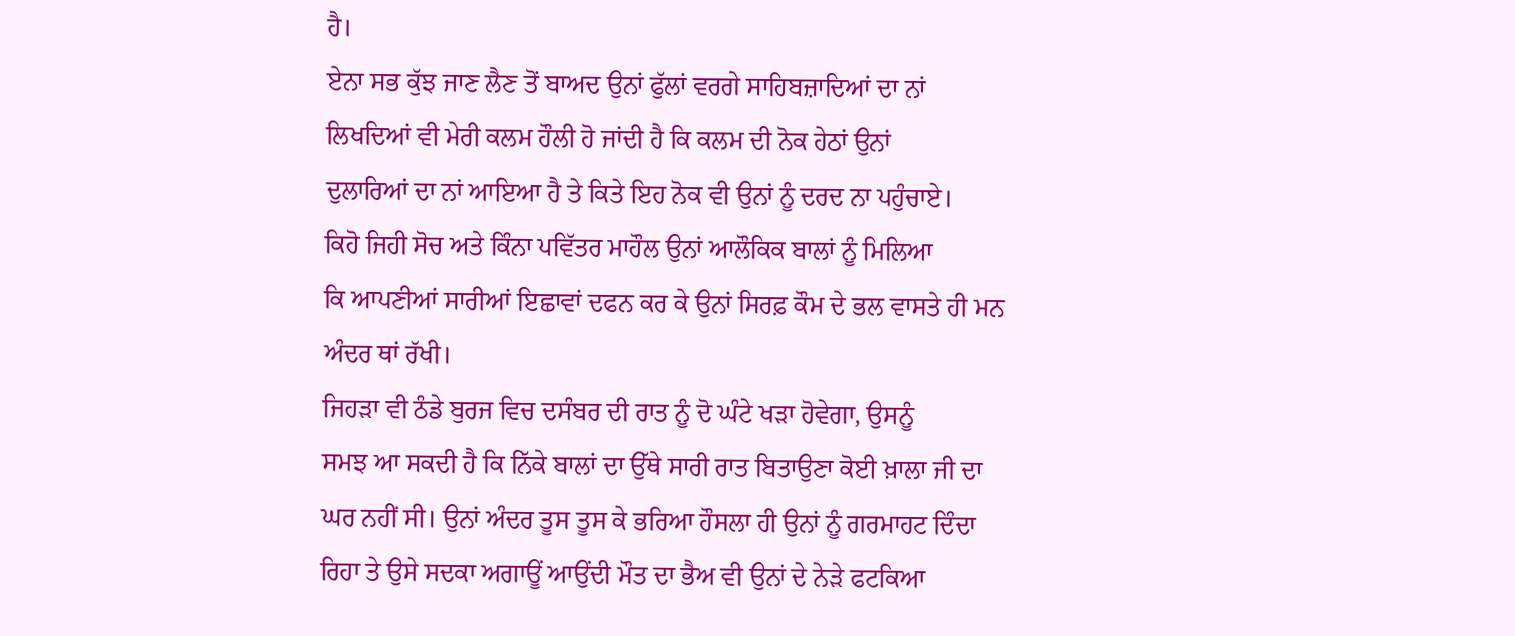ਹੈ।
ਏਨਾ ਸਭ ਕੁੱਝ ਜਾਣ ਲੈਣ ਤੋਂ ਬਾਅਦ ਉਨਾਂ ਫੁੱਲਾਂ ਵਰਗੇ ਸਾਹਿਬਜ਼ਾਦਿਆਂ ਦਾ ਨਾਂ
ਲਿਖਦਿਆਂ ਵੀ ਮੇਰੀ ਕਲਮ ਹੌਲੀ ਹੋ ਜਾਂਦੀ ਹੈ ਕਿ ਕਲਮ ਦੀ ਨੋਕ ਹੇਠਾਂ ਉਨਾਂ
ਦੁਲਾਰਿਆਂ ਦਾ ਨਾਂ ਆਇਆ ਹੈ ਤੇ ਕਿਤੇ ਇਹ ਨੋਕ ਵੀ ਉਨਾਂ ਨੂੰ ਦਰਦ ਨਾ ਪਹੁੰਚਾਏ।
ਕਿਹੋ ਜਿਹੀ ਸੋਚ ਅਤੇ ਕਿੰਨਾ ਪਵਿੱਤਰ ਮਾਹੌਲ ਉਨਾਂ ਆਲੌਕਿਕ ਬਾਲਾਂ ਨੂੰ ਮਿਲਿਆ
ਕਿ ਆਪਣੀਆਂ ਸਾਰੀਆਂ ਇਛਾਵਾਂ ਦਫਨ ਕਰ ਕੇ ਉਨਾਂ ਸਿਰਫ਼ ਕੌਮ ਦੇ ਭਲ ਵਾਸਤੇ ਹੀ ਮਨ
ਅੰਦਰ ਥਾਂ ਰੱਖੀ।
ਜਿਹੜਾ ਵੀ ਠੰਡੇ ਬੁਰਜ ਵਿਚ ਦਸੰਬਰ ਦੀ ਰਾਤ ਨੂੰ ਦੋ ਘੰਟੇ ਖੜਾ ਹੋਵੇਗਾ, ਉਸਨੂੰ
ਸਮਝ ਆ ਸਕਦੀ ਹੈ ਕਿ ਨਿੱਕੇ ਬਾਲਾਂ ਦਾ ਉੱਥੇ ਸਾਰੀ ਰਾਤ ਬਿਤਾਉਣਾ ਕੋਈ ਖ਼ਾਲਾ ਜੀ ਦਾ
ਘਰ ਨਹੀਂ ਸੀ। ਉਨਾਂ ਅੰਦਰ ਤੂਸ ਤੂਸ ਕੇ ਭਰਿਆ ਹੌਸਲਾ ਹੀ ਉਨਾਂ ਨੂੰ ਗਰਮਾਹਟ ਦਿੰਦਾ
ਰਿਹਾ ਤੇ ਉਸੇ ਸਦਕਾ ਅਗਾਊਂ ਆਉਂਦੀ ਮੌਤ ਦਾ ਭੈਅ ਵੀ ਉਨਾਂ ਦੇ ਨੇੜੇ ਫਟਕਿਆ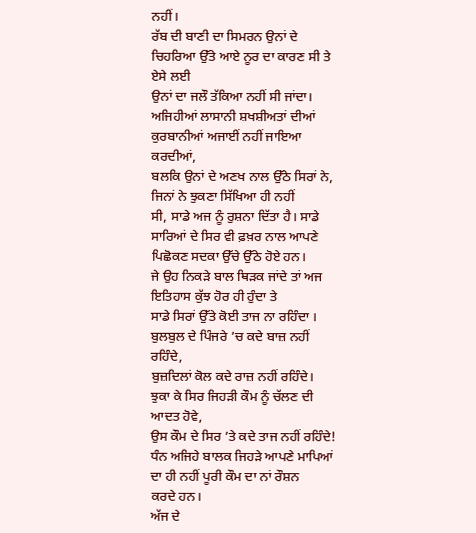ਨਹੀਂ।
ਰੱਬ ਦੀ ਬਾਣੀ ਦਾ ਸਿਮਰਨ ਉਨਾਂ ਦੇ ਚਿਹਰਿਆ ਉੱਤੇ ਆਏ ਨੂਰ ਦਾ ਕਾਰਣ ਸੀ ਤੇ ਏਸੇ ਲਈ
ਉਨਾਂ ਦਾ ਜਲੌ ਤੱਕਿਆ ਨਹੀਂ ਸੀ ਜਾਂਦਾ।
ਅਜਿਹੀਆਂ ਲਾਸਾਨੀ ਸ਼ਖਸ਼ੀਅਤਾਂ ਦੀਆਂ ਕੁਰਬਾਨੀਆਂ ਅਜਾਈਂ ਨਹੀਂ ਜਾਇਆ ਕਰਦੀਆਂ,
ਬਲਕਿ ਉਨਾਂ ਦੇ ਅਣਖ ਨਾਲ ਉੱਠੇ ਸਿਰਾਂ ਨੇ, ਜਿਨਾਂ ਨੇ ਝੁਕਣਾ ਸਿੱਖਿਆ ਹੀ ਨਹੀਂ
ਸੀ, ਸਾਡੇ ਅਜ ਨੂੰ ਰੁਸ਼ਨਾ ਦਿੱਤਾ ਹੈ। ਸਾਡੇ ਸਾਰਿਆਂ ਦੇ ਸਿਰ ਵੀ ਫ਼ਖ਼ਰ ਨਾਲ ਆਪਣੇ
ਪਿਛੋਕਣ ਸਦਕਾ ਉੱਚੇ ਉੱਠੇ ਹੋਏ ਹਨ।
ਜੇ ਉਹ ਨਿਕੜੇ ਬਾਲ ਥਿੜਕ ਜਾਂਦੇ ਤਾਂ ਅਜ ਇਤਿਹਾਸ ਕੁੱਝ ਹੋਰ ਹੀ ਹੁੰਦਾ ਤੇ
ਸਾਡੇ ਸਿਰਾਂ ਉੱਤੇ ਕੋਈ ਤਾਜ ਨਾ ਰਹਿੰਦਾ ।
ਬੁਲਬੁਲ ਦੇ ਪਿੰਜਰੇ ’ਚ ਕਦੇ ਬਾਜ਼ ਨਹੀਂ ਰਹਿੰਦੇ,
ਬੁਜ਼ਦਿਲਾਂ ਕੋਲ ਕਦੇ ਰਾਜ਼ ਨਹੀਂ ਰਹਿੰਦੇ।
ਝੁਕਾ ਕੇ ਸਿਰ ਜਿਹੜੀ ਕੌਮ ਨੂੰ ਚੱਲਣ ਦੀ ਆਦਤ ਹੋਵੇ,
ਉਸ ਕੌਮ ਦੇ ਸਿਰ ’ਤੇ ਕਦੇ ਤਾਜ ਨਹੀਂ ਰਹਿੰਦੇ!
ਧੰਨ ਅਜਿਹੇ ਬਾਲਕ ਜਿਹੜੇ ਆਪਣੇ ਮਾਪਿਆਂ ਦਾ ਹੀ ਨਹੀਂ ਪੂਰੀ ਕੌਮ ਦਾ ਨਾਂ ਰੌਸ਼ਨ
ਕਰਦੇ ਹਨ।
ਅੱਜ ਦੇ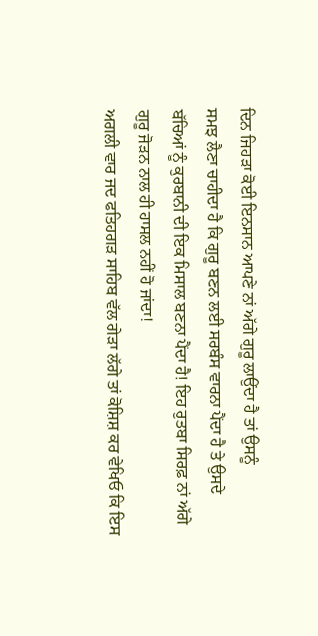ਦਿਨ ਜਿਹੜਾ ਕੋਈ ਇਨਸਾਨ ਆਪਣੇ ਨਾਂ ਅੱਗੇ ਗੁਰੂ ਲਾਉਂਦਾ ਹੈ ਤਾਂ ਉਸਨੂੰ
ਸਮਝ ਲੈਣਾ ਚਾਹੀਦਾ ਹੈ ਕਿ ਗੁਰੂ ਬਣਨ ਲਈ ਸਰਬੰਸ ਵਾਰਨਾ ਪੈਂਦਾ ਹੈ ਤੇ ਉਸਦੇ
ਬੱਚਿਆਂ ਨੂੰ ਕੁਰਬਾਨੀ ਦੀ ਇਕ ਮਿਸਾਲ ਬਣਨਾ ਪੈਂਦਾ ਹੈ! ਇਹ ਰੁਤਬਾ ਸਿਰਫ਼ ਨਾਂ ਅੱਗੇ
ਗੁਰੂ ਜੋੜਨ ਨਾਲ ਹੀ ਹਾਸਲ ਨਹੀਂ ਹੋ ਜਾਂਦਾ!
ਅਗਲੀ ਵਾਰ ਜਦ ਫਤਿਹਗੜ ਸਾਹਿਬ ਵੱਲ ਗੇੜਾ ਲੱਗੇ ਤਾਂ ਕੋਸ਼ਿਸ਼ ਕਰ ਵੇਖਿਓ ਕਿ ਇਸ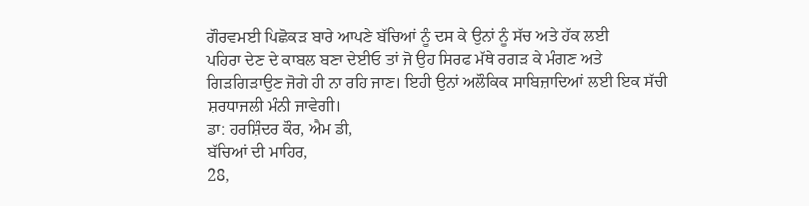ਗੌਰਵਮਈ ਪਿਛੋਕੜ ਬਾਰੇ ਆਪਣੇ ਬੱਚਿਆਂ ਨੂੰ ਦਸ ਕੇ ਉਨਾਂ ਨੂੰ ਸੱਚ ਅਤੇ ਹੱਕ ਲਈ
ਪਹਿਰਾ ਦੇਣ ਦੇ ਕਾਬਲ ਬਣਾ ਦੇਈਓ ਤਾਂ ਜੋ ਉਹ ਸਿਰਫ ਮੱਥੇ ਰਗੜ ਕੇ ਮੰਗਣ ਅਤੇ
ਗਿੜਗਿੜਾਉਣ ਜੋਗੇ ਹੀ ਨਾ ਰਹਿ ਜਾਣ। ਇਹੀ ਉਨਾਂ ਅਲੌਕਿਕ ਸਾਬਿਜ਼ਾਦਿਆਂ ਲਈ ਇਕ ਸੱਚੀ
ਸ਼ਰਧਾਜਲੀ ਮੰਨੀ ਜਾਵੇਗੀ।
ਡਾ: ਹਰਸ਼ਿੰਦਰ ਕੌਰ, ਐਮ ਡੀ,
ਬੱਚਿਆਂ ਦੀ ਮਾਹਿਰ,
28,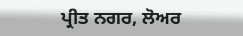ਪ੍ਰੀਤ ਨਗਰ, ਲੋਅਰ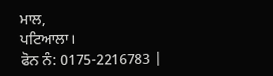ਮਾਲ,
ਪਟਿਆਲਾ।
ਫੋਨ ਨੰ: 0175-2216783 |